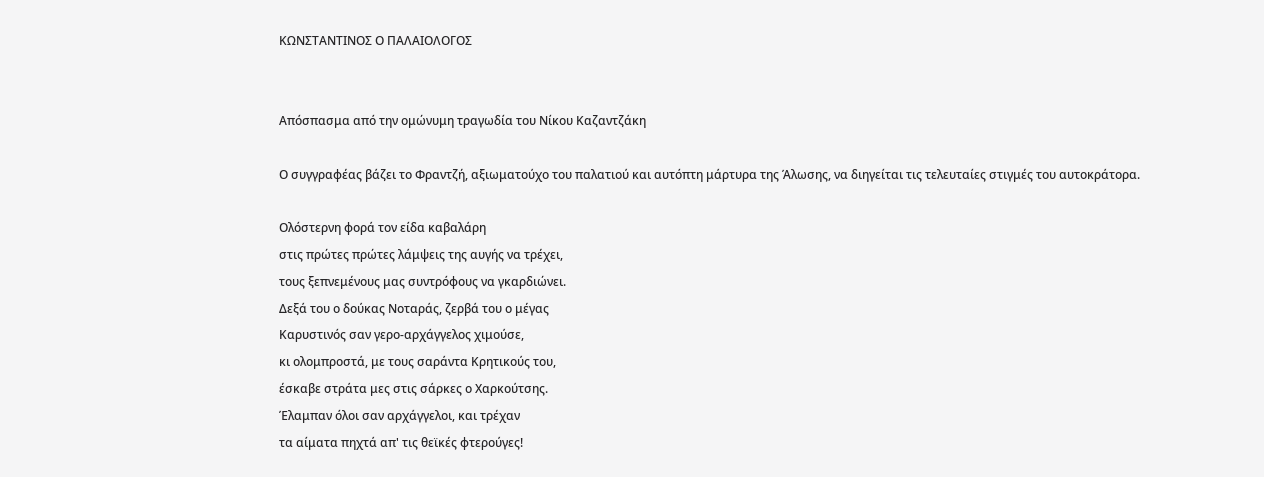ΚΩΝΣΤΑΝΤΙΝΟΣ Ο ΠΑΛΑΙΟΛΟΓΟΣ


Απόσπασμα από την ομώνυμη τραγωδία του Νίκου Καζαντζάκη

Ο συγγραφέας βάζει το Φραντζή, αξιωματούχο του παλατιού και αυτόπτη μάρτυρα της Άλωσης, να διηγείται τις τελευταίες στιγμές του αυτοκράτορα.

Ολόστερνη φορά τον είδα καβαλάρη
στις πρώτες πρώτες λάμψεις της αυγής να τρέχει,
τους ξεπνεμένους μας συντρόφους να γκαρδιώνει.
Δεξά του ο δούκας Νοταράς, ζερβά του ο μέγας
Καρυστινός σαν γερο-αρχάγγελος χιμούσε,
κι ολομπροστά, με τους σαράντα Κρητικούς του,
έσκαβε στράτα μες στις σάρκες ο Χαρκούτσης.
Έλαμπαν όλοι σαν αρχάγγελοι, και τρέχαν
τα αίματα πηχτά απ' τις θεϊκές φτερούγες!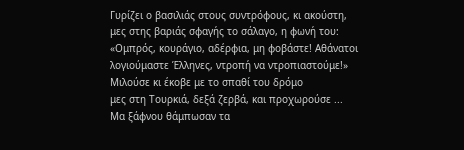Γυρίζει ο βασιλιάς στους συντρόφους, κι ακούστη,
μες στης βαριάς σφαγής το σάλαγο, η φωνή του:
«Ομπρός, κουράγιο, αδέρφια, μη φοβάστε! Αθάνατοι
λογιούμαστε Έλληνες, ντροπή να ντροπιαστούμε!»
Μιλούσε κι έκοβε με το σπαθί του δρόμο
μες στη Τουρκιά, δεξά ζερβά, και προχωρούσε ...
Μα ξάφνου θάμπωσαν τα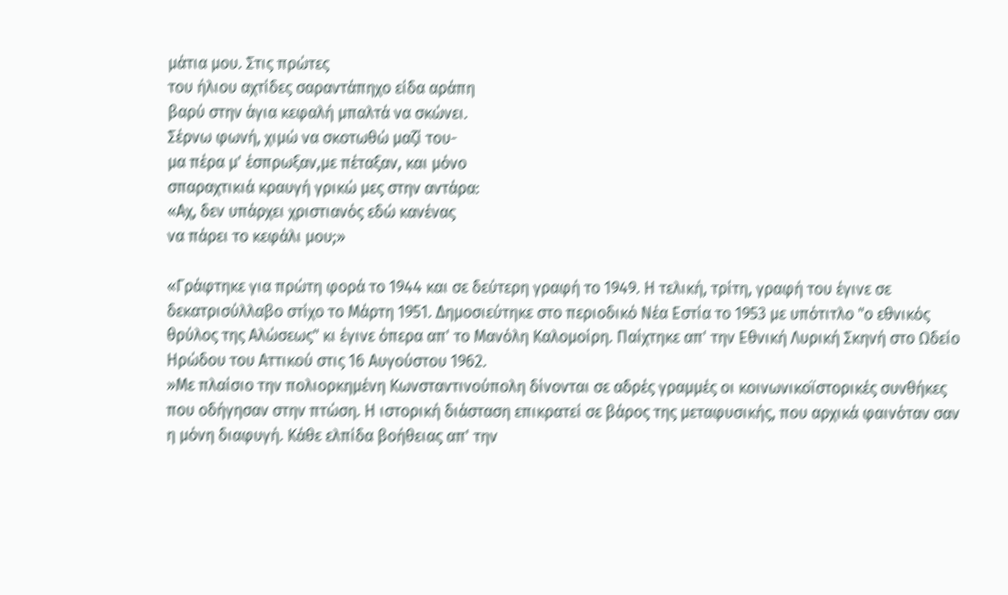μάτια μου. Στις πρώτες
του ήλιου αχτίδες σαραντάπηχο είδα αράπη
βαρύ στην άγια κεφαλή μπαλτά να σκώνει.
Σέρνω φωνή, χιμώ να σκοτωθώ μαζί του-
μα πέρα μ' έσπρωξαν,με πέταξαν, και μόνο
σπαραχτικιά κραυγή γρικώ μες στην αντάρα:
«Αχ, δεν υπάρχει χριστιανός εδώ κανένας
να πάρει το κεφάλι μου;»

«Γράφτηκε για πρώτη φορά το 1944 και σε δεύτερη γραφή το 1949. Η τελική, τρίτη, γραφή του έγινε σε δεκατρισύλλαβο στίχο το Μάρτη 1951. Δημοσιεύτηκε στο περιοδικό Νέα Εστία το 1953 με υπότιτλο "ο εθνικός θρύλος της Αλώσεως" κι έγινε όπερα απ' το Μανόλη Καλομοίρη. Παίχτηκε απ' την Εθνική Λυρική Σκηνή στο Ωδείο Ηρώδου του Αττικού στις 16 Αυγούστου 1962.
»Με πλαίσιο την πολιορκημένη Κωνσταντινούπολη δίνονται σε αδρές γραμμές οι κοινωνικοϊστορικές συνθήκες που οδήγησαν στην πτώση. Η ιστορική διάσταση επικρατεί σε βάρος της μεταφυσικής, που αρχικά φαινόταν σαν η μόνη διαφυγή. Κάθε ελπίδα βοήθειας απ' την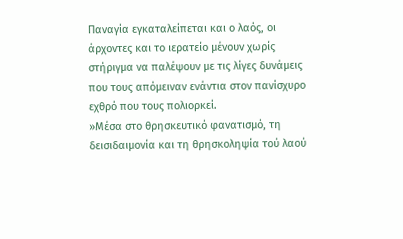Παναγία εγκαταλείπεται και ο λαός, οι άρχοντες και το ιερατείο μένουν χωρίς στήριγμα να παλέψουν με τις λίγες δυνάμεις που τους απόμειναν ενάντια στον πανίσχυρο εχθρό που τους πολιορκεί.
»Μέσα στο θρησκευτικό φανατισμό, τη δεισιδαιμονία και τη θρησκοληψία τού λαού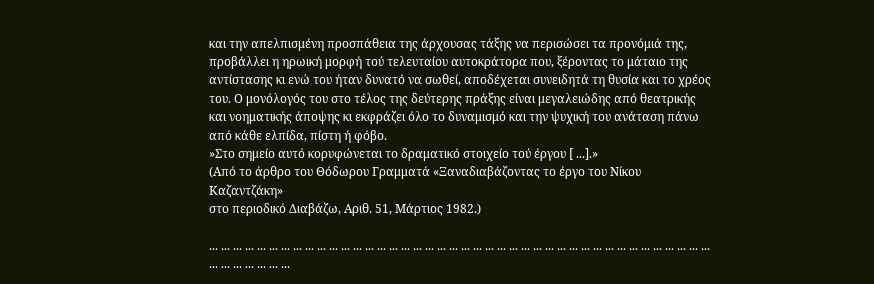και την απελπισμένη προσπάθεια της άρχουσας τάξης να περισώσει τα προνόμιά της, προβάλλει η ηρωική μορφή τού τελευταίου αυτοκράτορα που, ξέροντας το μάταιο της αντίστασης κι ενώ του ήταν δυνατό να σωθεί, αποδέχεται συνειδητά τη θυσία και το χρέος του. Ο μονόλογός του στο τέλος της δεύτερης πράξης είναι μεγαλειώδης από θεατρικής και νοηματικής άποψης κι εκφράζει όλο το δυναμισμό και την ψυχική του ανάταση πάνω από κάθε ελπίδα, πίστη ή φόβο.
»Στο σημείο αυτό κορυφώνεται το δραματικό στοιχείο τού έργου [ ...].»
(Από το άρθρο του Θόδωρου Γραμματά «Ξαναδιαβάζοντας το έργο του Νίκου Καζαντζάκη»
στο περιοδικό Διαβάζω, Αριθ. 51, Μάρτιος 1982.)

... ... ... ... ... ... ... ... ... ... ... ... ... ... ... ... ... ... ... ... ... ... ... ... ... ... ... ... ... ... ... ... ... ... ... ... ... ... ... ... ... ... ... ... ... ... ... ... ...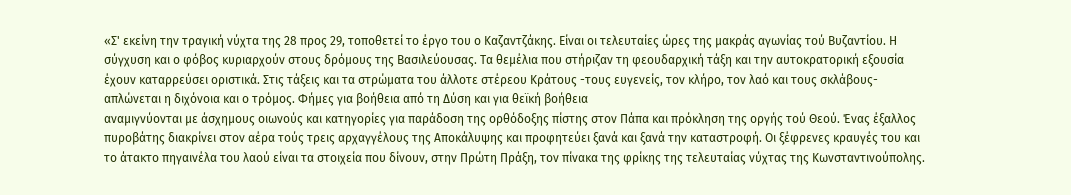«Σ' εκείνη την τραγική νύχτα της 28 προς 29, τοποθετεί το έργο του ο Καζαντζάκης. Είναι οι τελευταίες ώρες της μακράς αγωνίας τού Βυζαντίου. Η σύγχυση και ο φόβος κυριαρχούν στους δρόμους της Βασιλεύουσας. Τα θεμέλια που στήριζαν τη φεουδαρχική τάξη και την αυτοκρατορική εξουσία έχουν καταρρεύσει οριστικά. Στις τάξεις και τα στρώματα του άλλοτε στέρεου Κράτους -τους ευγενείς, τον κλήρο, τον λαό και τους σκλάβους- απλώνεται η διχόνοια και ο τρόμος. Φήμες για βοήθεια από τη Δύση και για θεϊκή βοήθεια
αναμιγνύονται με άσχημους οιωνούς και κατηγορίες για παράδοση της ορθόδοξης πίστης στον Πάπα και πρόκληση της οργής τού Θεού. Ένας έξαλλος πυροβάτης διακρίνει στον αέρα τούς τρεις αρχαγγέλους της Αποκάλυψης και προφητεύει ξανά και ξανά την καταστροφή. Οι ξέφρενες κραυγές του και το άτακτο πηγαινέλα του λαού είναι τα στοιχεία που δίνουν, στην Πρώτη Πράξη, τον πίνακα της φρίκης της τελευταίας νύχτας της Κωνσταντινούπολης.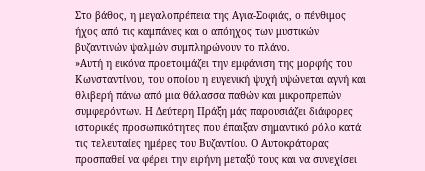Στο βάθος, η μεγαλοπρέπεια της Αγια-Σοφιάς, ο πένθιμος ήχος από τις καμπάνες και ο απόηχος των μυστικών βυζαντινών ψαλμών συμπληρώνουν το πλάνο.
»Αυτή η εικόνα προετοιμάζει την εμφάνιση της μορφής του Κωνσταντίνου, του οποίου η ευγενική ψυχή υψώνεται αγνή και θλιβερή πάνω από μια θάλασσα παθών και μικροπρεπών συμφερόντων. Η Δεύτερη Πράξη μάς παρουσιάζει διάφορες ιστορικές προσωπικότητες που έπαιξαν σημαντικό ρόλο κατά τις τελευταίες ημέρες του Βυζαντίου. Ο Αυτοκράτορας προσπαθεί να φέρει την ειρήνη μεταξύ τους και να συνεχίσει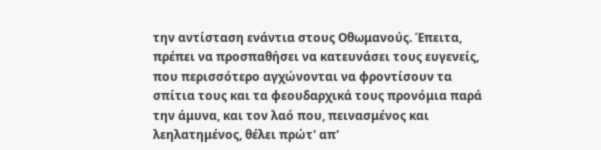την αντίσταση ενάντια στους Οθωμανούς. Έπειτα, πρέπει να προσπαθήσει να κατευνάσει τους ευγενείς, που περισσότερο αγχώνονται να φροντίσουν τα σπίτια τους και τα φεουδαρχικά τους προνόμια παρά την άμυνα, και τον λαό που, πεινασμένος και λεηλατημένος, θέλει πρώτ' απ'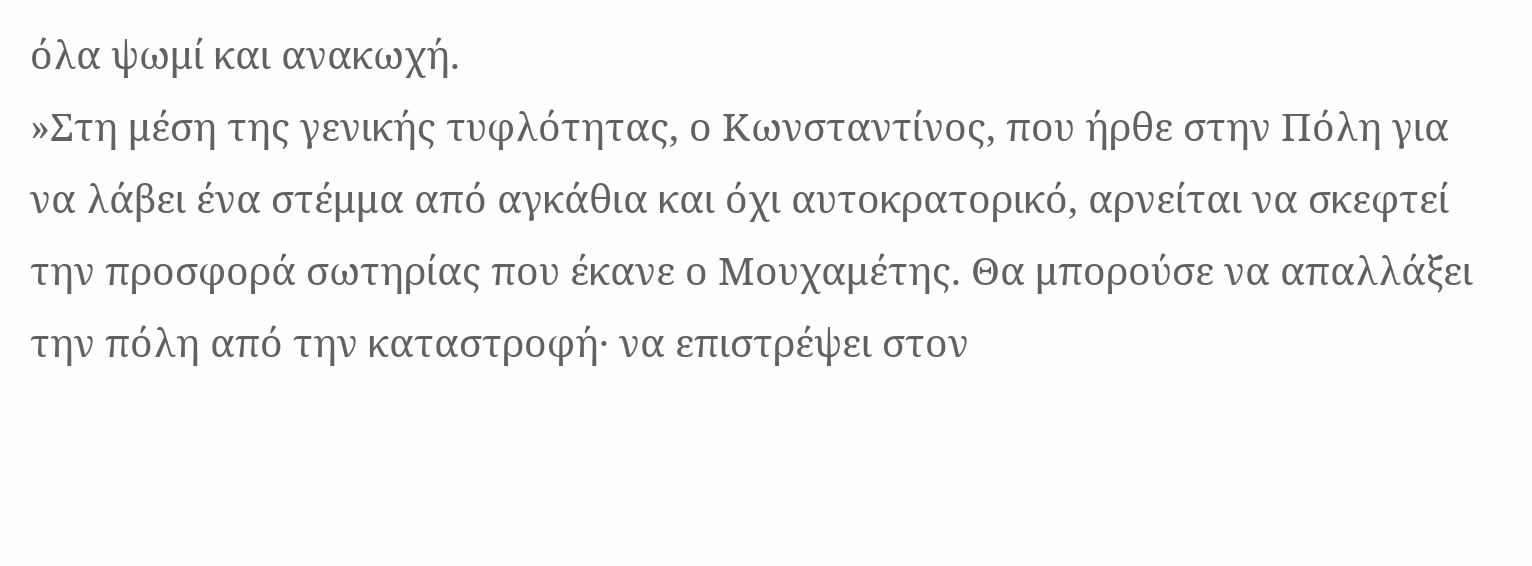όλα ψωμί και ανακωχή.
»Στη μέση της γενικής τυφλότητας, ο Κωνσταντίνος, που ήρθε στην Πόλη για να λάβει ένα στέμμα από αγκάθια και όχι αυτοκρατορικό, αρνείται να σκεφτεί την προσφορά σωτηρίας που έκανε ο Μουχαμέτης. Θα μπορούσε να απαλλάξει την πόλη από την καταστροφή· να επιστρέψει στον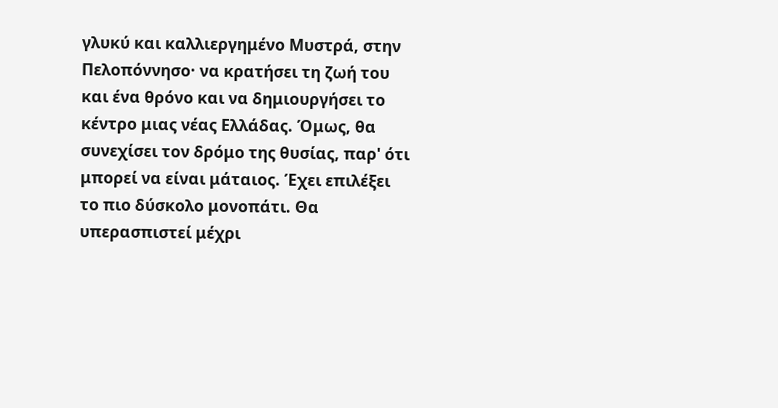γλυκύ και καλλιεργημένο Μυστρά, στην Πελοπόννησο· να κρατήσει τη ζωή του και ένα θρόνο και να δημιουργήσει το κέντρο μιας νέας Ελλάδας. Όμως, θα συνεχίσει τον δρόμο της θυσίας, παρ' ότι μπορεί να είναι μάταιος. Έχει επιλέξει το πιο δύσκολο μονοπάτι. Θα υπερασπιστεί μέχρι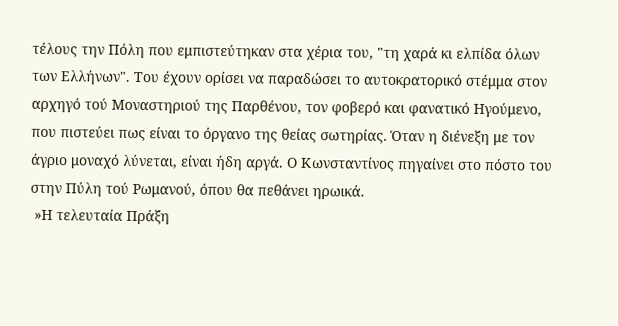τέλους την Πόλη που εμπιστεύτηκαν στα χέρια του, "τη χαρά κι ελπίδα όλων των Ελλήνων". Του έχουν ορίσει να παραδώσει το αυτοκρατορικό στέμμα στον αρχηγό τού Μοναστηριού της Παρθένου, τον φοβερό και φανατικό Ηγούμενο, που πιστεύει πως είναι το όργανο της θείας σωτηρίας. Όταν η διένεξη με τον άγριο μοναχό λύνεται, είναι ήδη αργά. Ο Κωνσταντίνος πηγαίνει στο πόστο του στην Πύλη τού Ρωμανού, όπου θα πεθάνει ηρωικά.
 »Η τελευταία Πράξη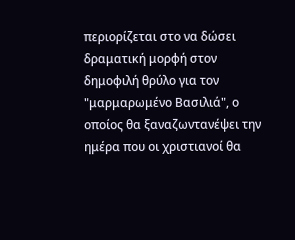περιορίζεται στο να δώσει δραματική μορφή στον δημοφιλή θρύλο για τον "μαρμαρωμένο Βασιλιά", ο οποίος θα ξαναζωντανέψει την ημέρα που οι χριστιανοί θα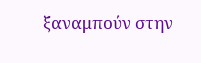ξαναμπούν στην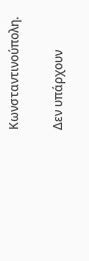Κωνσταντινούπολη.

Δεν υπάρχουν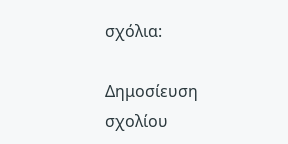σχόλια:

Δημοσίευση σχολίου